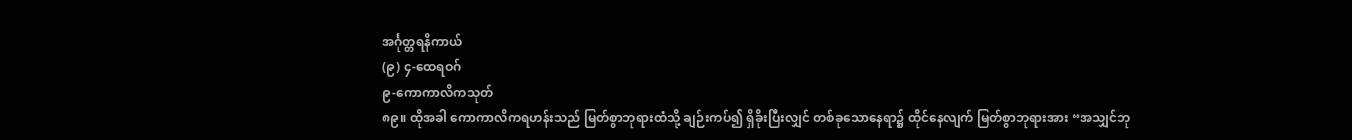အင်္ဂုတ္တရနိကာယ်
(၉) ၄-ထေရဝဂ်
၉-ကောကာလိကသုတ်
၈၉။ ထိုအခါ ကောကာလိကရဟန်းသည် မြတ်စွာဘုရားထံသို့ ချဉ်းကပ်၍ ရှိခိုးပြီးလျှင် တစ်ခုသောနေရာ၌ ထိုင်နေလျက် မြတ်စွာဘုရားအား “အသျှင်ဘု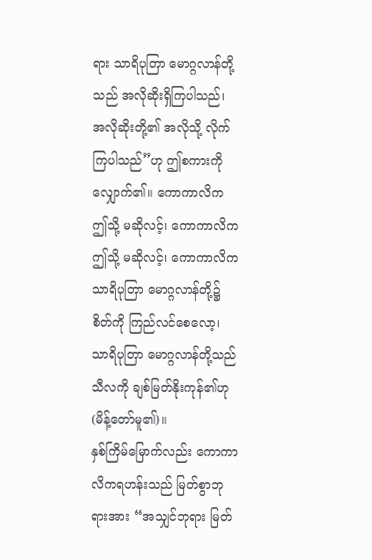ရား သာရိပုတြာ မောဂ္ဂလာန်တို့သည် အလိုဆိုးရှိကြပါသည်၊ အလိုဆိုးတို့၏ အလိုသို့ လိုက်ကြပါသည်”ဟု ဤစကားကို လျှောက်၏။ ကောကာလိက ဤသို့ မဆိုလင့်၊ ကောကာလိက ဤသို့ မဆိုလင့်၊ ကောကာလိက သာရိပုတြာ မောဂ္ဂလာန်တို့၌ စိတ်ကို ကြည်လင်စေလော့၊ သာရိပုတြာ မောဂ္ဂလာန်တို့သည် သီလကို ချစ်မြတ်နိုးကုန်၏ဟု (မိန့်တော်မူ၏)။
နှစ်ကြိမ်မြောက်လည်း ကောကာလိကရဟန်းသည် မြတ်စွာဘုရားအား “အသျှင်ဘုရား မြတ်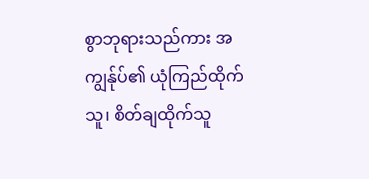စွာဘုရားသည်ကား အကျွန်ုပ်၏ ယုံကြည်ထိုက်သူ၊ စိတ်ချထိုက်သူ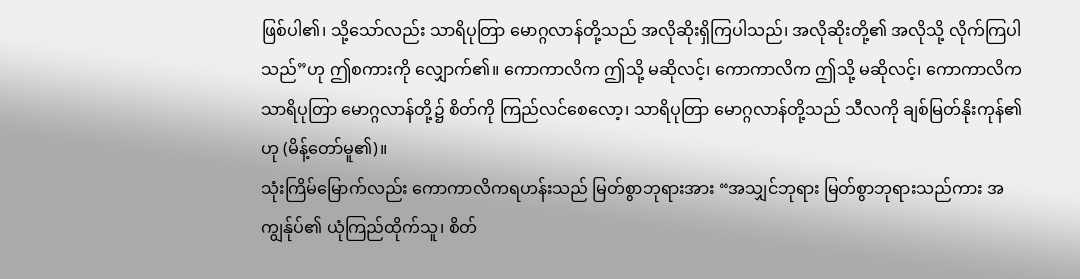ဖြစ်ပါ၏၊ သို့သော်လည်း သာရိပုတြာ မောဂ္ဂလာန်တို့သည် အလိုဆိုးရှိကြပါသည်၊ အလိုဆိုးတို့၏ အလိုသို့ လိုက်ကြပါသည်”ဟု ဤစကားကို လျှောက်၏။ ကောကာလိက ဤသို့ မဆိုလင့်၊ ကောကာလိက ဤသို့ မဆိုလင့်၊ ကောကာလိက သာရိပုတြာ မောဂ္ဂလာန်တို့၌ စိတ်ကို ကြည်လင်စေလော့၊ သာရိပုတြာ မောဂ္ဂလာန်တို့သည် သီလကို ချစ်မြတ်နိုးကုန်၏ဟု (မိန့်တော်မူ၏)။
သုံးကြိမ်မြောက်လည်း ကောကာလိကရဟန်းသည် မြတ်စွာဘုရားအား “အသျှင်ဘုရား မြတ်စွာဘုရားသည်ကား အကျွန်ုပ်၏ ယုံကြည်ထိုက်သူ၊ စိတ်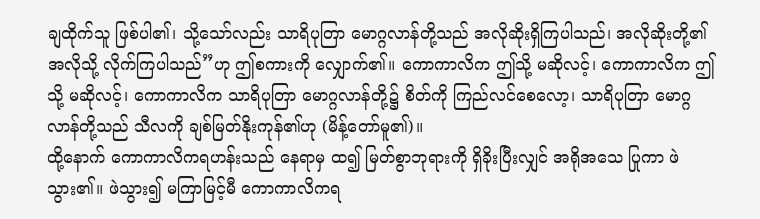ချထိုက်သူ ဖြစ်ပါ၏၊ သို့သော်လည်း သာရိပုတြာ မောဂ္ဂလာန်တို့သည် အလိုဆိုးရှိကြပါသည်၊ အလိုဆိုးတို့၏ အလိုသို့ လိုက်ကြပါသည်”ဟု ဤစကားကို လျှောက်၏။ ကောကာလိက ဤသို့ မဆိုလင့်၊ ကောကာလိက ဤသို့ မဆိုလင့်၊ ကောကာလိက သာရိပုတြာ မောဂ္ဂလာန်တို့၌ စိတ်ကို ကြည်လင်စေလော့၊ သာရိပုတြာ မောဂ္ဂလာန်တို့သည် သီလကို ချစ်မြတ်နိုးကုန်၏ဟု (မိန့်တော်မူ၏)။
ထို့နောက် ကောကာလိကရဟန်းသည် နေရာမှ ထ၍ မြတ်စွာဘုရားကို ရှိခိုးပြီးလျှင် အရိုအသေ ပြုကာ ဖဲသွား၏။ ဖဲသွား၍ မကြာမြင့်မီ ကောကာလိကရ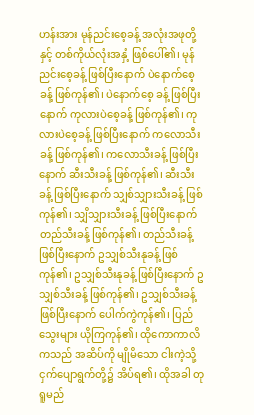ဟန်းအား မုန်ညင်းစေ့ခန့် အလုံးအဖုတို့နှင့် တစ်ကိုယ်လုံးအနှံ့ ဖြစ်ပေါ်၏၊ မုန်ညင်းစေ့ခန့် ဖြစ်ပြီးနောက် ပဲနောက်စေ့ခန့် ဖြစ်ကုန်၏၊ ပဲနောက်စေ့ ခန့် ဖြစ်ပြီးနောက် ကုလားပဲစေ့ခန့် ဖြစ်ကုန်၏၊ ကုလားပဲစေ့ခန့် ဖြစ်ပြီးနောက် ကလောသီးခန့် ဖြစ်ကုန်၏၊ ကလောသီးခန့် ဖြစ်ပြီးနောက် ဆီးသီးခန့် ဖြစ်ကုန်၏၊ ဆီးသီးခန့် ဖြစ်ပြီးနောက် သျှစ်သျှားသီးခန့် ဖြစ်ကုန်၏၊ သျှိသျှားသီးခန့် ဖြစ်ပြီးနောက် တည်သီးခန့် ဖြစ်ကုန်၏၊ တည်သီးခန့်ဖြစ်ပြီးနောက် ဥသျှစ်သီးနုခန့် ဖြစ်ကုန်၏၊ ဥသျှစ်သီးနုခန့် ဖြစ်ပြီးနောက် ဥသျှစ်သီးခန့် ဖြစ်ကုန်၏၊ ဥသျှစ်သီးခန့် ဖြစ်ပြီးနောက် ပေါက်ကွဲကုန်၏၊ ပြည်သွေးများ ယိုကြကုန်၏၊ ထိုကောကာလိကသည် အဆိပ်ကို မျိုမိသော ငါးကဲ့သို့ ငှက်ပျောရွက်တို့၌ အိပ်ရ၏၊ ထိုအခါ တုရူမည်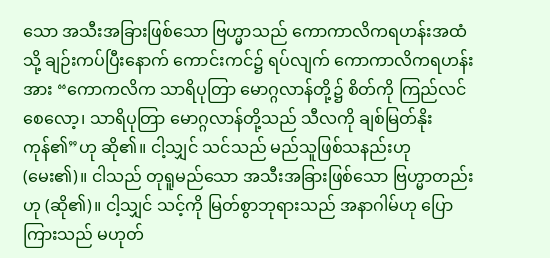သော အသီးအခြားဖြစ်သော ဗြဟ္မာသည် ကောကာလိကရဟန်းအထံသို့ ချဉ်းကပ်ပြီးနောက် ကောင်းကင်၌ ရပ်လျက် ကောကာလိကရဟန်းအား “ကောကလိက သာရိပုတြာ မောဂ္ဂလာန်တို့၌ စိတ်ကို ကြည်လင်စေလော့၊ သာရိပုတြာ မောဂ္ဂလာန်တို့သည် သီလကို ချစ်မြတ်နိုးကုန်၏”ဟု ဆို၏။ ငါ့သျှင် သင်သည် မည်သူဖြစ်သနည်းဟု (မေး၏)။ ငါသည် တုရူမည်သော အသီးအခြားဖြစ်သော ဗြဟ္မာတည်းဟု (ဆို၏)။ ငါ့သျှင် သင့်ကို မြတ်စွာဘုရားသည် အနာဂါမ်ဟု ပြောကြားသည် မဟုတ်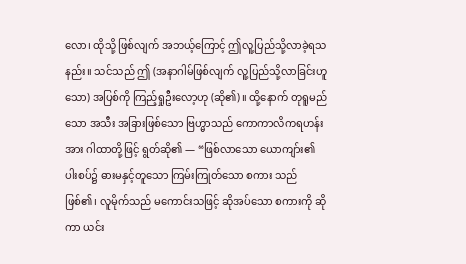လော၊ ထိုသို့ ဖြစ်လျက် အဘယ့်ကြောင့် ဤလူ့ပြည်သို့လာခဲ့ရသနည်း။ သင်သည် ဤ (အနာဂါမ်ဖြစ်လျက် လူ့ပြည်သို့လာခြင်းဟူသော) အပြစ်ကို ကြည့်ရှုဦးလော့ဟု (ဆို၏)။ ထို့နောက် တုရူမည်သော အသီး အခြားဖြစ်သော ဗြဟ္မာသည် ကောကာလိကရဟန်းအား ဂါထာတို့ဖြင့် ရွတ်ဆို၏ — “ဖြစ်လာသော ယောကျာ်း၏ ပါးစပ်၌ ဓားမနှင့်တူသော ကြမ်းကြုတ်သော စကား သည် ဖြစ်၏၊ လူမိုက်သည် မကောင်းသဖြင့် ဆိုအပ်သော စကားကို ဆိုကာ ယင်း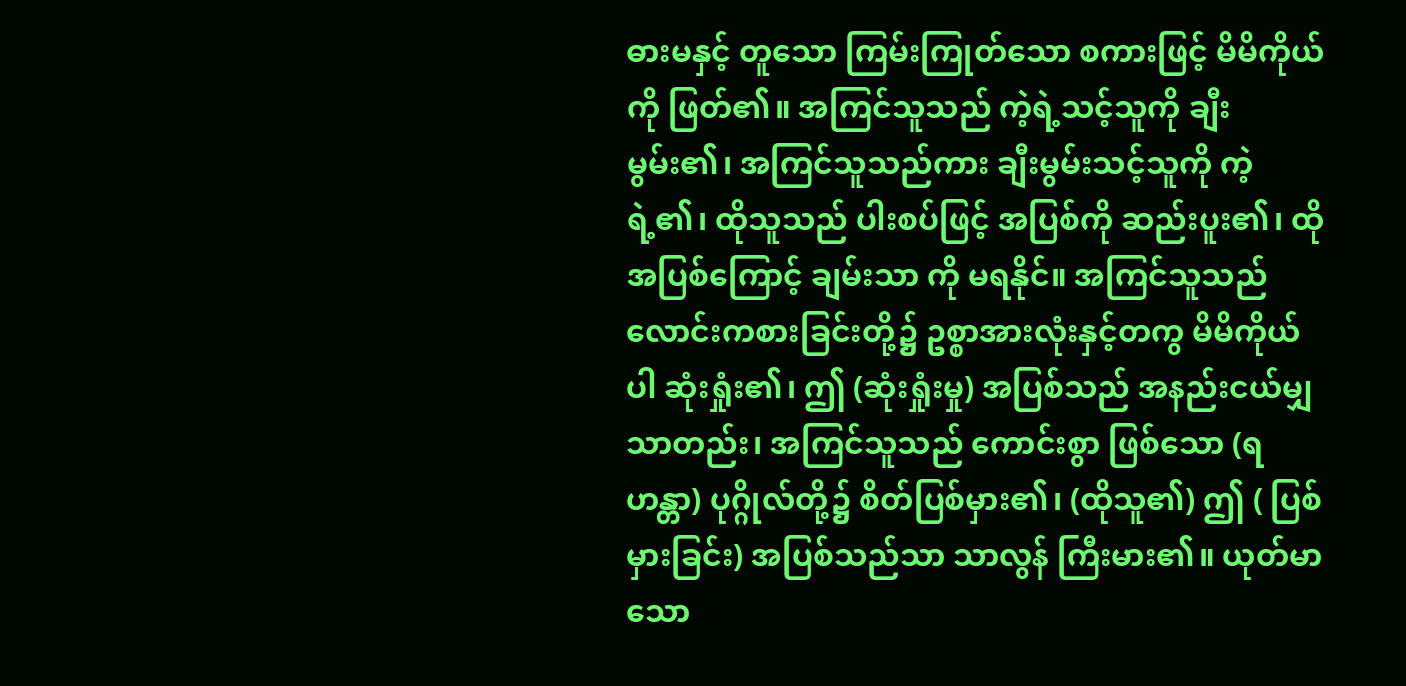ဓားမနှင့် တူသော ကြမ်းကြုတ်သော စကားဖြင့် မိမိကိုယ်ကို ဖြတ်၏။ အကြင်သူသည် ကဲ့ရဲ့သင့်သူကို ချီးမွမ်း၏၊ အကြင်သူသည်ကား ချီးမွမ်းသင့်သူကို ကဲ့ရဲ့၏၊ ထိုသူသည် ပါးစပ်ဖြင့် အပြစ်ကို ဆည်းပူး၏၊ ထိုအပြစ်ကြောင့် ချမ်းသာ ကို မရနိုင်။ အကြင်သူသည် လောင်းကစားခြင်းတို့၌ ဥစ္စာအားလုံးနှင့်တကွ မိမိကိုယ်ပါ ဆုံးရှုံး၏၊ ဤ (ဆုံးရှုံးမှု) အပြစ်သည် အနည်းငယ်မျှသာတည်း၊ အကြင်သူသည် ကောင်းစွာ ဖြစ်သော (ရဟန္တာ) ပုဂ္ဂိုလ်တို့၌ စိတ်ပြစ်မှား၏၊ (ထိုသူ၏) ဤ ( ပြစ်မှားခြင်း) အပြစ်သည်သာ သာလွန် ကြီးမား၏။ ယုတ်မာသော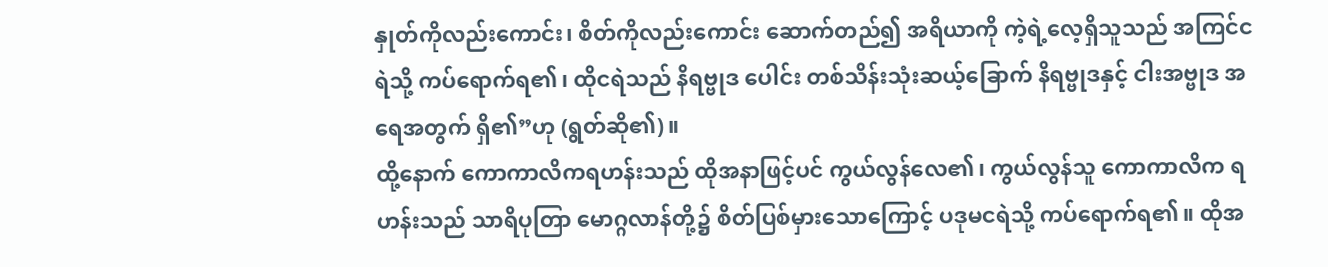နှုတ်ကိုလည်းကောင်း၊ စိတ်ကိုလည်းကောင်း ဆောက်တည်၍ အရိယာကို ကဲ့ရဲ့လေ့ရှိသူသည် အကြင်ငရဲသို့ ကပ်ရောက်ရ၏၊ ထိုငရဲသည် နိရဗ္ဗုဒ ပေါင်း တစ်သိန်းသုံးဆယ့်ခြောက် နိရဗ္ဗုဒနှင့် ငါးအဗ္ဗုဒ အရေအတွက် ရှိ၏”ဟု (ရွတ်ဆို၏)။
ထို့နောက် ကောကာလိကရဟန်းသည် ထိုအနာဖြင့်ပင် ကွယ်လွန်လေ၏၊ ကွယ်လွန်သူ ကောကာလိက ရဟန်းသည် သာရိပုတြာ မောဂ္ဂလာန်တို့၌ စိတ်ပြစ်မှားသောကြောင့် ပဒုမငရဲသို့ ကပ်ရောက်ရ၏။ ထိုအ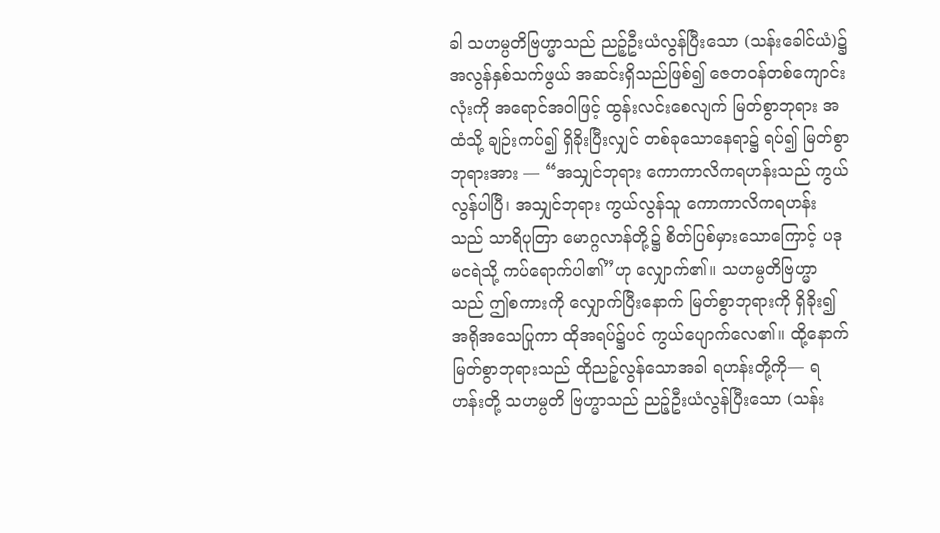ခါ သဟမ္ပတိဗြဟ္မာသည် ညဉ့်ဦးယံလွန်ပြီးသော (သန်းခေါင်ယံ)၌ အလွန်နှစ်သက်ဖွယ် အဆင်းရှိသည်ဖြစ်၍ ဇေတဝန်တစ်ကျောင်းလုံးကို အရောင်အဝါဖြင့် ထွန်းလင်းစေလျက် မြတ်စွာဘုရား အထံသို့ ချဉ်းကပ်၍ ရှိခိုးပြီးလျှင် တစ်ခုသောနေရာ၌ ရပ်၍ မြတ်စွာဘုရားအား — “အသျှင်ဘုရား ကောကာလိကရဟန်းသည် ကွယ်လွန်ပါပြီ၊ အသျှင်ဘုရား ကွယ်လွန်သူ ကောကာလိကရဟန်းသည် သာရိပုတြာ မောဂ္ဂလာန်တို့၌ စိတ်ပြစ်မှားသောကြောင့် ပဒုမငရဲသို့ ကပ်ရောက်ပါ၏”ဟု လျှောက်၏။ သဟမ္ပတိဗြဟ္မာသည် ဤစကားကို လျှောက်ပြီးနောက် မြတ်စွာဘုရားကို ရှိခိုး၍ အရိုအသေပြုကာ ထိုအရပ်၌ပင် ကွယ်ပျောက်လေ၏။ ထို့နောက် မြတ်စွာဘုရားသည် ထိုညဉ့်လွန်သောအခါ ရဟန်းတို့ကို— ရဟန်းတို့ သဟမ္ပတိ ဗြဟ္မာသည် ညဉ့်ဦးယံလွန်ပြီးသော (သန်း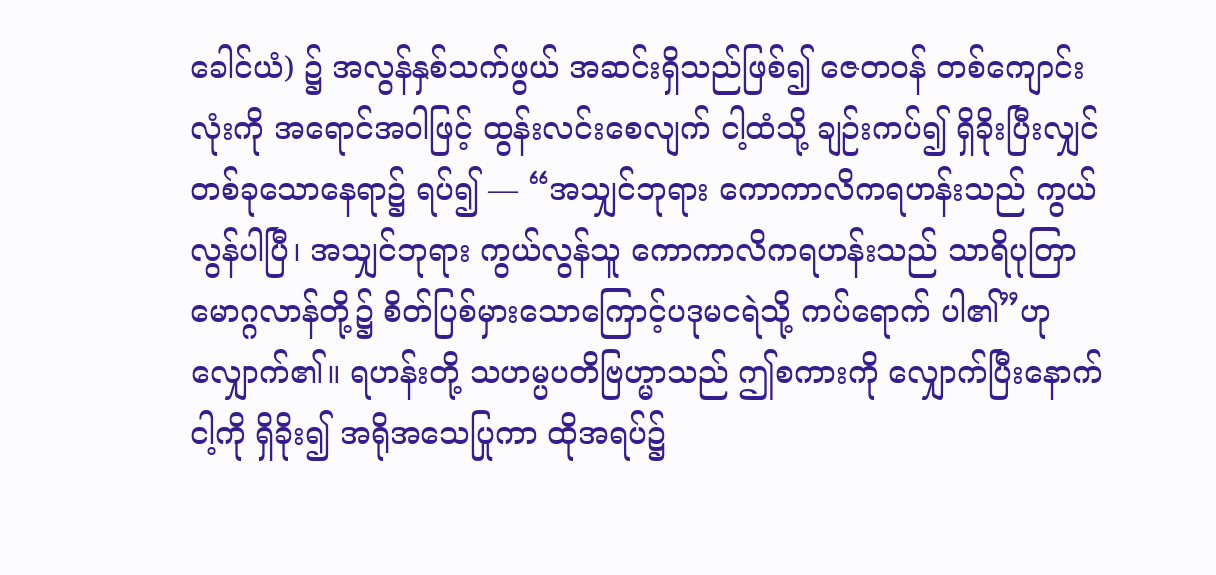ခေါင်ယံ) ၌ အလွန်နှစ်သက်ဖွယ် အဆင်းရှိသည်ဖြစ်၍ ဇေတဝန် တစ်ကျောင်းလုံးကို အရောင်အဝါဖြင့် ထွန်းလင်းစေလျက် ငါ့ထံသို့ ချဉ်းကပ်၍ ရှိခိုးပြီးလျှင် တစ်ခုသောနေရာ၌ ရပ်၍ — “အသျှင်ဘုရား ကောကာလိကရဟန်းသည် ကွယ်လွန်ပါပြီ၊ အသျှင်ဘုရား ကွယ်လွန်သူ ကောကာလိကရဟန်းသည် သာရိပုတြာ မောဂ္ဂလာန်တို့၌ စိတ်ပြစ်မှားသောကြောင့်ပဒုမငရဲသို့ ကပ်ရောက် ပါ၏”ဟု လျှောက်၏။ ရဟန်းတို့ သဟမ္ပပတိဗြဟ္မာသည် ဤစကားကို လျှောက်ပြီးနောက် ငါ့ကို ရှိခိုး၍ အရိုအသေပြုကာ ထိုအရပ်၌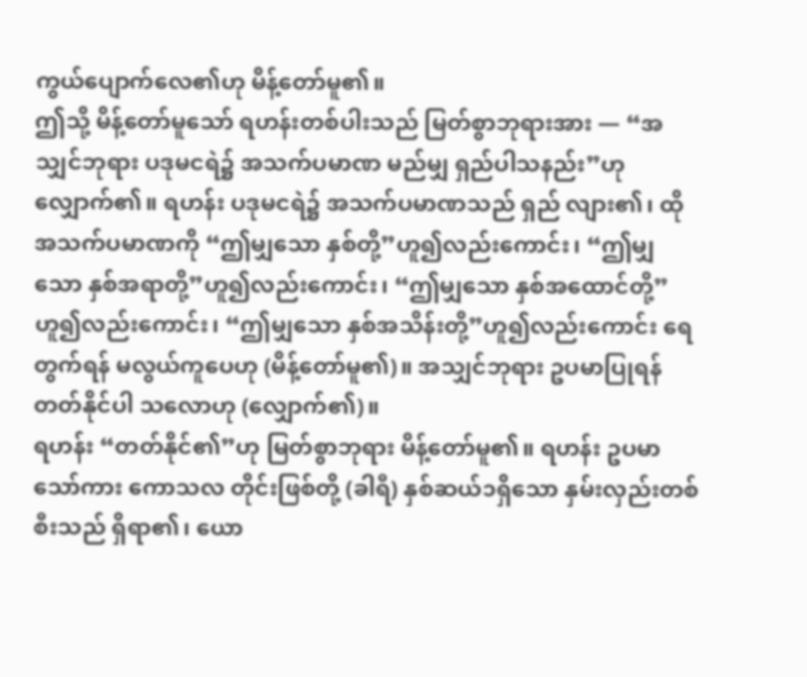ကွယ်ပျောက်လေ၏ဟု မိန့်တော်မူ၏။
ဤသို့ မိန့်တော်မူသော် ရဟန်းတစ်ပါးသည် မြတ်စွာဘုရားအား — “အသျှင်ဘုရား ပဒုမငရဲ၌ အသက်ပမာဏ မည်မျှ ရှည်ပါသနည်း”ဟု လျှောက်၏။ ရဟန်း ပဒုမငရဲ၌ အသက်ပမာဏသည် ရှည် လျား၏၊ ထိုအသက်ပမာဏကို “ဤမျှသော နှစ်တို့”ဟူ၍လည်းကောင်း၊ “ဤမျှသော နှစ်အရာတို့”ဟူ၍လည်းကောင်း၊ “ဤမျှသော နှစ်အထောင်တို့”ဟူ၍လည်းကောင်း၊ “ဤမျှသော နှစ်အသိန်းတို့”ဟူ၍လည်းကောင်း ရေတွက်ရန် မလွယ်ကူပေဟု (မိန့်တော်မူ၏)။ အသျှင်ဘုရား ဥပမာပြုရန် တတ်နိုင်ပါ သလောဟု (လျှောက်၏)။
ရဟန်း “တတ်နိုင်၏”ဟု မြတ်စွာဘုရား မိန့်တော်မူ၏။ ရဟန်း ဥပမာသော်ကား ကောသလ တိုင်းဖြစ်တို့ (ခါရီ) နှစ်ဆယ်၁ရှိသော နှမ်းလှည်းတစ်စီးသည် ရှိရာ၏၊ ယော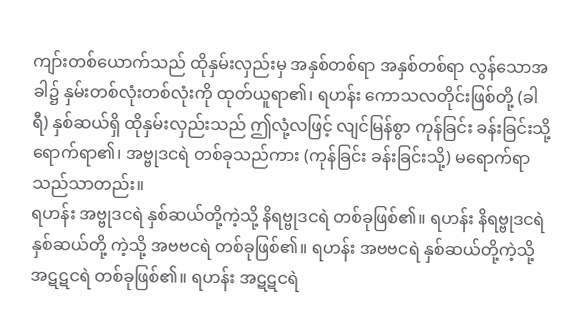ကျာ်းတစ်ယောက်သည် ထိုနှမ်းလှည်းမှ အနှစ်တစ်ရာ အနှစ်တစ်ရာ လွန်သောအခါ၌ နှမ်းတစ်လုံးတစ်လုံးကို ထုတ်ယူရာ၏၊ ရဟန်း ကောသလတိုင်းဖြစ်တို့ (ခါရီ) နှစ်ဆယ်ရှိ ထိုနှမ်းလှည်းသည် ဤလုံ့လဖြင့် လျင်မြန်စွာ ကုန်ခြင်း ခန်းခြင်းသို့ ရောက်ရာ၏၊ အဗ္ဗုဒငရဲ တစ်ခုသည်ကား (ကုန်ခြင်း ခန်းခြင်းသို့) မရောက်ရာသည်သာတည်း။
ရဟန်း အဗ္ဗုဒငရဲ နှစ်ဆယ်တို့ကဲ့သို့ နိရဗ္ဗုဒငရဲ တစ်ခုဖြစ်၏။ ရဟန်း နိရဗ္ဗုဒငရဲ နှစ်ဆယ်တို့ ကဲ့သို့ အဗဗငရဲ တစ်ခုဖြစ်၏။ ရဟန်း အဗဗငရဲ နှစ်ဆယ်တို့ကဲ့သို့ အဋဋငရဲ တစ်ခုဖြစ်၏။ ရဟန်း အဋဋငရဲ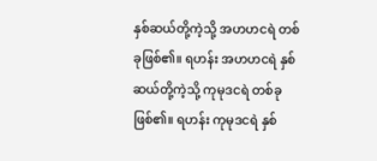နှစ်ဆယ်တို့ကဲ့သို့ အဟဟငရဲ တစ်ခုဖြစ်၏။ ရဟန်း အဟဟငရဲ နှစ်ဆယ်တို့ကဲ့သို့ ကုမုဒငရဲ တစ်ခုဖြစ်၏။ ရဟန်း ကုမုဒငရဲ နှစ်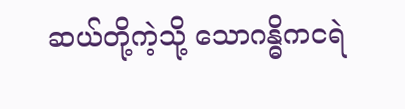ဆယ်တို့ကဲ့သို့ သောဂန္ဓိကငရဲ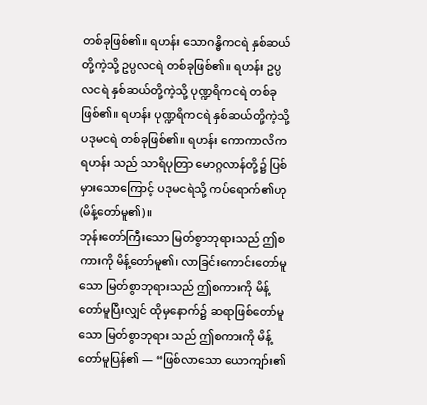တစ်ခုဖြစ်၏။ ရဟန်း သောဂန္ဓိကငရဲ နှစ်ဆယ်တို့ကဲ့သို့ ဥပ္ပလငရဲ တစ်ခုဖြစ်၏။ ရဟန်း ဥပ္ပလငရဲ နှစ်ဆယ်တို့ကဲ့သို့ ပုဏ္ဍရိကငရဲ တစ်ခု ဖြစ်၏။ ရဟန်း ပုဏ္ဍရိကငရဲ နှစ်ဆယ်တို့ကဲ့သို့ ပဒုမငရဲ တစ်ခုဖြစ်၏။ ရဟန်း ကောကာလိကရဟန်း သည် သာရိပုတြာ မောဂ္ဂလာန်တို့၌ ပြစ်မှားသောကြောင့် ပဒုမငရဲသို့ ကပ်ရောက်၏ဟု (မိန့်တော်မူ၏)။
ဘုန်းတော်ကြီးသော မြတ်စွာဘုရားသည် ဤစကားကို မိန့်တော်မူ၏၊ လာခြင်းကောင်းတော်မူသော မြတ်စွာဘုရားသည် ဤစကားကို မိန့်တော်မူပြီးလျှင် ထိုမှနောက်၌ ဆရာဖြစ်တော်မူသော မြတ်စွာဘုရား သည် ဤစကားကို မိန့်တော်မူပြန်၏ — “ဖြစ်လာသော ယောကျာ်း၏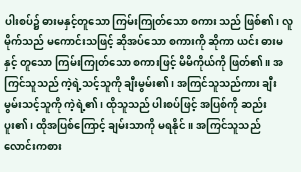ပါးစပ်၌ ဓားမနှင့်တူသော ကြမ်းကြုတ်သော စကား သည် ဖြစ်၏၊ လူမိုက်သည် မကောင်းသဖြင့် ဆိုအပ်သော စကားကို ဆိုကာ ယင်း ဓားမနှင့် တူသော ကြမ်းကြုတ်သော စကားဖြင့် မိမိကိုယ်ကို ဖြတ်၏။ အကြင်သူသည် ကဲ့ရဲ့သင့်သူကို ချီးမွမ်း၏၊ အကြင်သူသည်ကား ချီးမွမ်းသင့်သူကို ကဲ့ရဲ့၏၊ ထိုသူသည် ပါးစပ်ဖြင့် အပြစ်ကို ဆည်းပူး၏၊ ထိုအပြစ်ကြောင့် ချမ်းသာကို မရနိုင်။ အကြင်သူသည် လောင်းကစား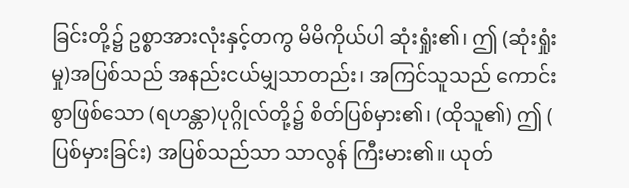ခြင်းတို့၌ ဥစ္စာအားလုံးနှင့်တကွ မိမိကိုယ်ပါ ဆုံးရှုံး၏၊ ဤ (ဆုံးရှုံးမှု)အပြစ်သည် အနည်းငယ်မျှသာတည်း၊ အကြင်သူသည် ကောင်းစွာဖြစ်သော (ရဟန္တာ)ပုဂ္ဂိုလ်တို့၌ စိတ်ပြစ်မှား၏၊ (ထိုသူ၏) ဤ ( ပြစ်မှားခြင်း) အပြစ်သည်သာ သာလွန် ကြီးမား၏။ ယုတ်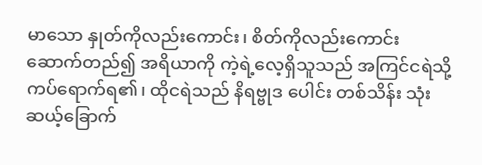မာသော နှုတ်ကိုလည်းကောင်း၊ စိတ်ကိုလည်းကောင်း ဆောက်တည်၍ အရိယာကို ကဲ့ရဲ့လေ့ရှိသူသည် အကြင်ငရဲသို့ ကပ်ရောက်ရ၏၊ ထိုငရဲသည် နိရဗ္ဗုဒ ပေါင်း တစ်သိန်း သုံးဆယ့်ခြောက်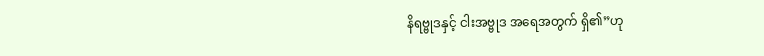နိရဗ္ဗုဒနှင့် ငါးအဗ္ဗုဒ အရေအတွက် ရှိ၏”ဟု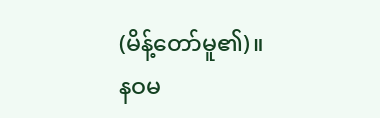(မိန့်တော်မူ၏)။
နဝမ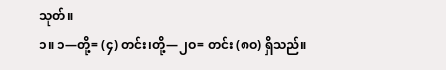သုတ်။
၁။ ၁—တို့= (၄) တင်း၊တို့—၂ဝ= တင်း (၈ဝ) ရှိသည်။